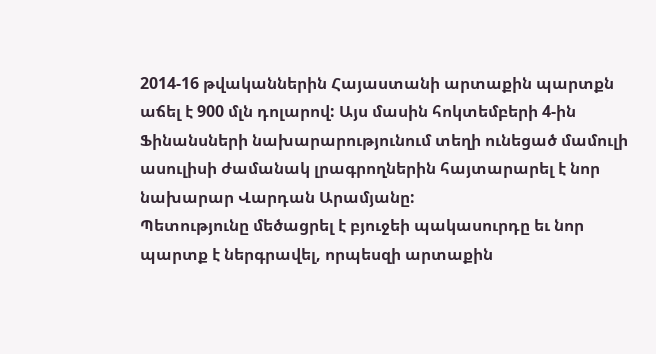2014-16 թվականներին Հայաստանի արտաքին պարտքն աճել է 900 մլն դոլարով: Այս մասին հոկտեմբերի 4-ին Ֆինանսների նախարարությունում տեղի ունեցած մամուլի ասուլիսի ժամանակ լրագրողներին հայտարարել է նոր նախարար Վարդան Արամյանը:
Պետությունը մեծացրել է բյուջեի պակասուրդը եւ նոր պարտք է ներգրավել, որպեսզի արտաքին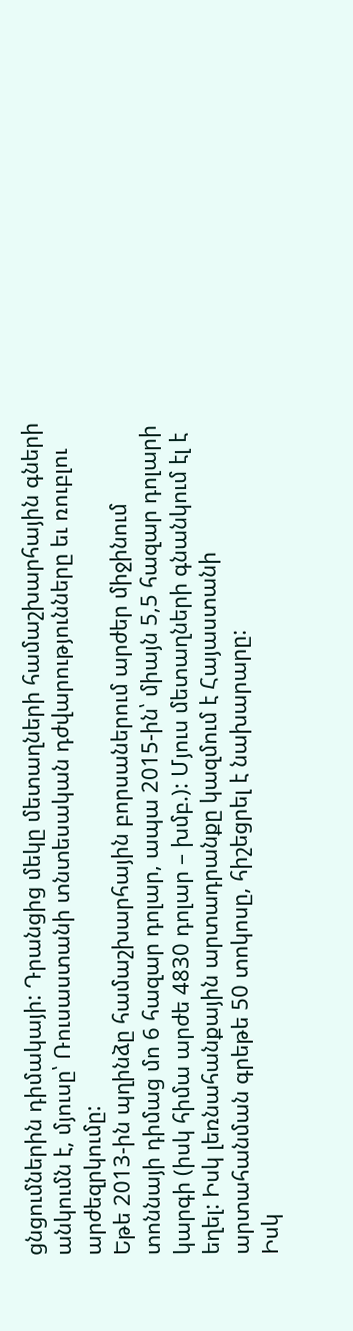ցնցումներին դիմակայի: Դրանցից մեկը մետաղների համաշխարհային գների անկումն է, մյուսը՝ Ռուսաստանի տնտեսական դժվարությունները եւ ռուբլու արժեզրկումը:
Եթե 2013-ին պղինձը համաշխարհային բորսաներում արժեր միջինում տոննայի դիմաց մո 6 հազար դոլար, ապա 2015-ին՝ միայն 5,5 հազար դոլարի կարգի (իսկ հիմա արժե 4830 դոլար – խմբ.): Մյուս մետաղների գնանկում էլ է եղել: Իսկ լեռնահանքային արտադրանքը կազմում է Հայաստանի արտահանման գրեթե 50 տոկոսը, հիշեցրել է նախարարը:
Իսկ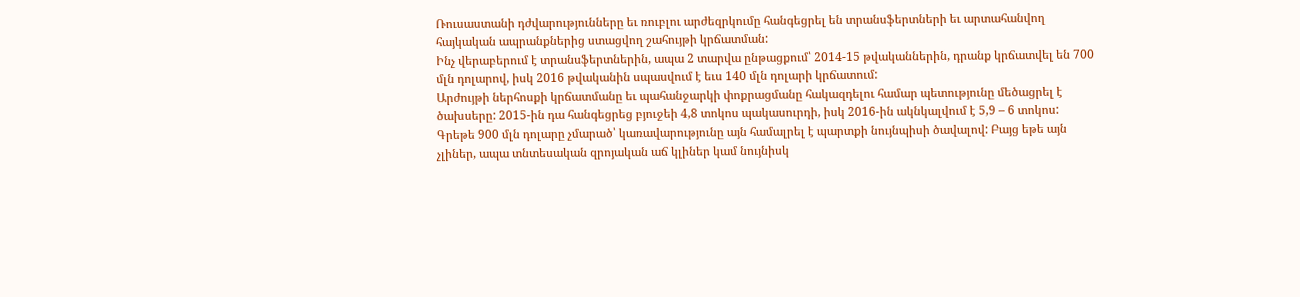Ռուսաստանի դժվարությունները եւ ռուբլու արժեզրկումը հանգեցրել են տրանսֆերտների եւ արտահանվող հայկական ապրանքներից ստացվող շահույթի կրճատման:
Ինչ վերաբերում է տրանսֆերտներին, ապա 2 տարվա ընթացքում՝ 2014-15 թվականներին, դրանք կրճատվել են 700 մլն դոլարով, իսկ 2016 թվականին սպասվում է եւս 140 մլն դոլարի կրճատում:
Արժույթի ներհոսքի կրճատմանը եւ պահանջարկի փոքրացմանը հակազդելու համար պետությունը մեծացրել է ծախսերը: 2015-ին դա հանգեցրեց բյուջեի 4,8 տոկոս պակասուրդի, իսկ 2016-ին ակնկալվում է 5,9 – 6 տոկոս:
Գրեթե 900 մլն դոլարը չմարած՝ կառավարությունը այն համալրել է պարտքի նույնպիսի ծավալով: Բայց եթե այն չլիներ, ապա տնտեսական զրոյական աճ կլիներ կամ նույնիսկ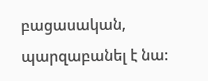բացասական, պարզաբանել է նա: